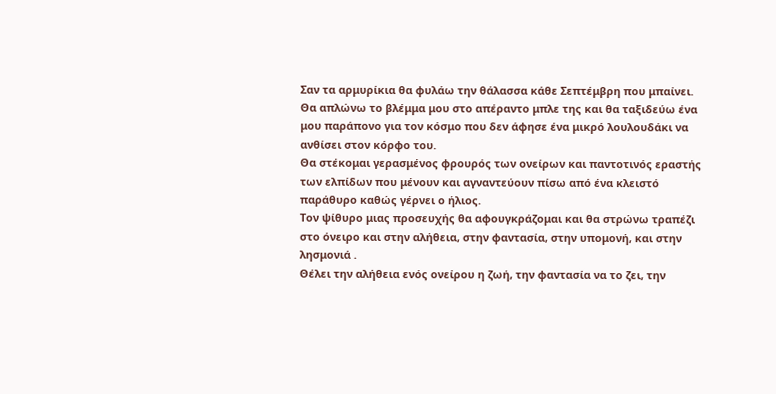Σαν τα αρμυρίκια θα φυλάω την θάλασσα κάθε Σεπτέμβρη που μπαίνει.
Θα απλώνω το βλέμμα μου στο απέραντο μπλε της και θα ταξιδεύω ένα μου παράπονο για τον κόσμο που δεν άφησε ένα μικρό λουλουδάκι να ανθίσει στον κόρφο του.
Θα στέκομαι γερασμένος φρουρός των ονείρων και παντοτινός εραστής των ελπίδων που μένουν και αγναντεύουν πίσω από ένα κλειστό παράθυρο καθώς γέρνει ο ήλιος.
Τον ψίθυρο μιας προσευχής θα αφουγκράζομαι και θα στρώνω τραπέζι στο όνειρο και στην αλήθεια, στην φαντασία, στην υπομονή, και στην λησμονιά .
Θέλει την αλήθεια ενός ονείρου η ζωή, την φαντασία να το ζει, την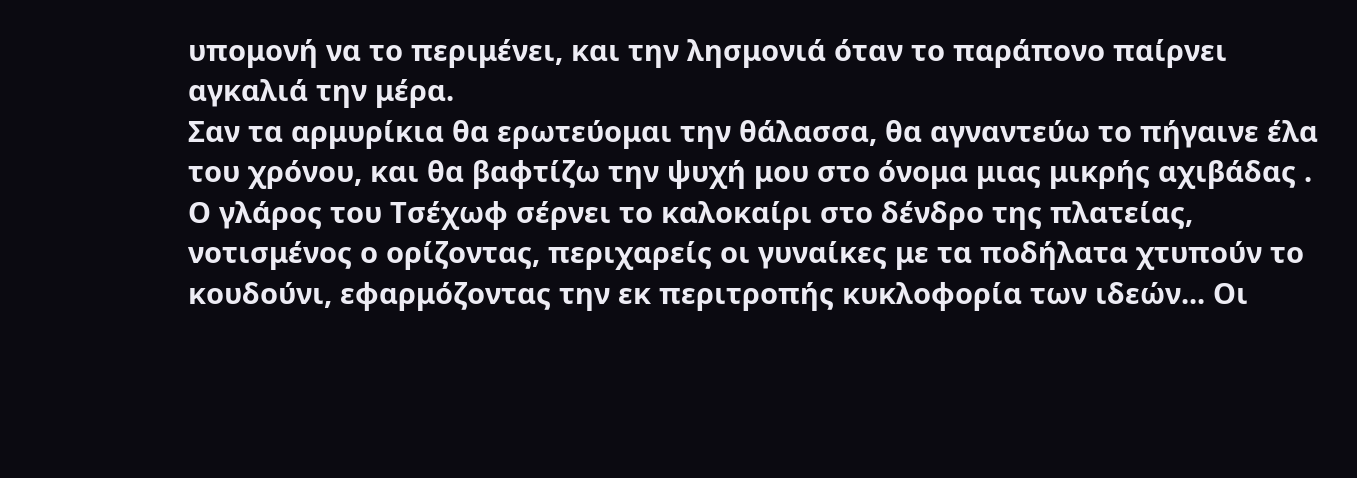υπομονή να το περιμένει, και την λησμονιά όταν το παράπονο παίρνει αγκαλιά την μέρα.
Σαν τα αρμυρίκια θα ερωτεύομαι την θάλασσα, θα αγναντεύω το πήγαινε έλα του χρόνου, και θα βαφτίζω την ψυχή μου στο όνομα μιας μικρής αχιβάδας .
Ο γλάρος του Τσέχωφ σέρνει το καλοκαίρι στο δένδρο της πλατείας, νοτισμένος ο ορίζοντας, περιχαρείς οι γυναίκες με τα ποδήλατα χτυπούν το κουδούνι, εφαρμόζοντας την εκ περιτροπής κυκλοφορία των ιδεών... Οι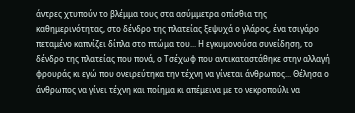άντρες χτυπούν το βλέμμα τους στα ασύμμετρα οπίσθια της καθημερινότητας, στο δένδρο της πλατείας ξεψυχά ο γλάρος, ένα τσιγάρο πεταμένο καπνίζει δίπλα στο πτώμα του... Η εγκυμονούσα συνείδηση, το δένδρο της πλατείας που πονά, ο Τσέχωφ που αντικαταστάθηκε στην αλλαγή φρουράς κι εγώ που ονειρεύτηκα την τέχνη να γίνεται άνθρωπος... Θέλησα ο άνθρωπος να γίνει τέχνη και ποίημα κι απέμεινα με το νεκροπούλι να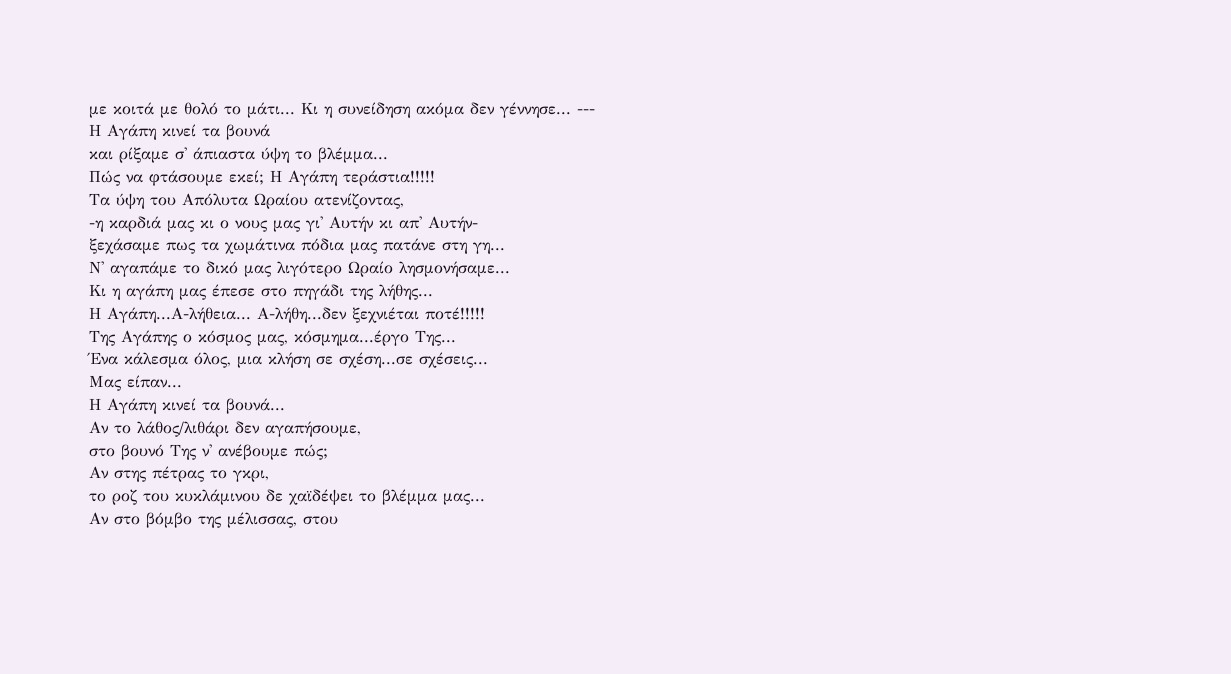με κοιτά με θολό το μάτι... Κι η συνείδηση ακόμα δεν γέννησε... ---
Η Αγάπη κινεί τα βουνά
και ρίξαμε σ' άπιαστα ύψη το βλέμμα...
Πώς να φτάσουμε εκεί; Η Αγάπη τεράστια!!!!!
Τα ύψη του Απόλυτα Ωραίου ατενίζοντας,
-η καρδιά μας κι ο νους μας γι' Αυτήν κι απ' Αυτήν-
ξεχάσαμε πως τα χωμάτινα πόδια μας πατάνε στη γη...
Ν' αγαπάμε το δικό μας λιγότερο Ωραίο λησμονήσαμε...
Κι η αγάπη μας έπεσε στο πηγάδι της λήθης...
Η Αγάπη...Α-λήθεια... Α-λήθη...δεν ξεχνιέται ποτέ!!!!!
Tης Αγάπης ο κόσμος μας, κόσμημα...έργο Της...
Ένα κάλεσμα όλος, μια κλήση σε σχέση...σε σχέσεις...
Μας είπαν...
Η Αγάπη κινεί τα βουνά...
Αν το λάθος/λιθάρι δεν αγαπήσουμε,
στο βουνό Της ν' ανέβουμε πώς;
Αν στης πέτρας το γκρι,
το ροζ του κυκλάμινου δε χαϊδέψει το βλέμμα μας...
Αν στο βόμβο της μέλισσας, στου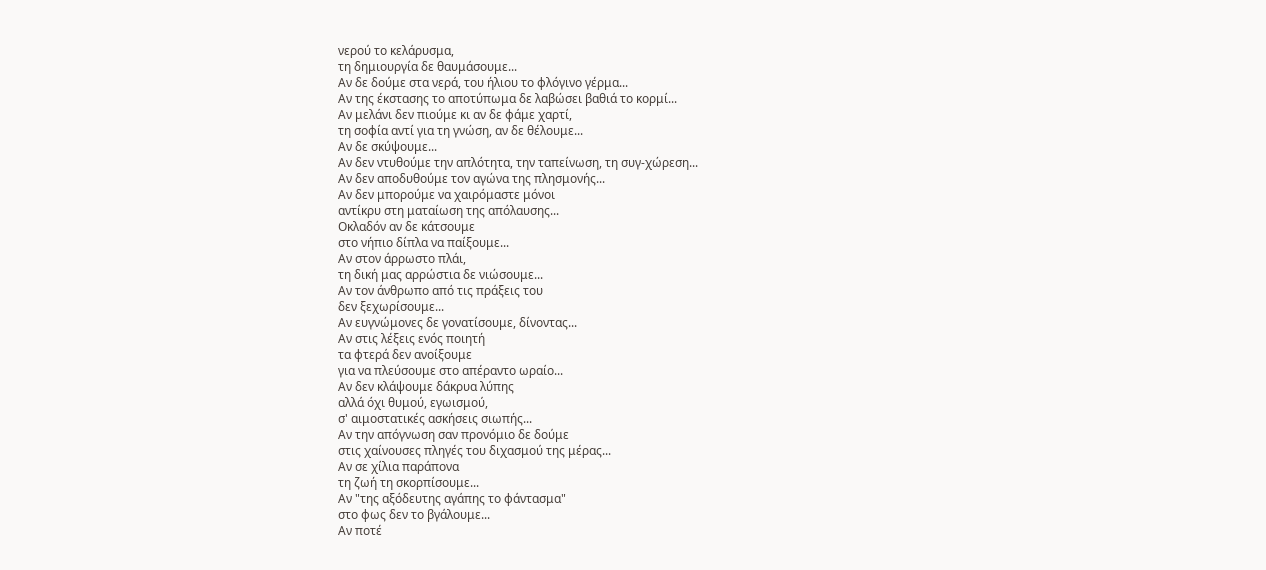νερού το κελάρυσμα,
τη δημιουργία δε θαυμάσουμε...
Αν δε δούμε στα νερά, του ήλιου το φλόγινο γέρμα...
Αν της έκστασης το αποτύπωμα δε λαβώσει βαθιά το κορμί...
Αν μελάνι δεν πιούμε κι αν δε φάμε χαρτί,
τη σοφία αντί για τη γνώση, αν δε θέλουμε...
Αν δε σκύψουμε...
Αν δεν ντυθούμε την απλότητα, την ταπείνωση, τη συγ-χώρεση...
Αν δεν αποδυθούμε τον αγώνα της πλησμονής...
Αν δεν μπορούμε να χαιρόμαστε μόνοι
αντίκρυ στη ματαίωση της απόλαυσης...
Οκλαδόν αν δε κάτσουμε
στο νήπιο δίπλα να παίξουμε...
Αν στον άρρωστο πλάι,
τη δική μας αρρώστια δε νιώσουμε...
Αν τον άνθρωπο από τις πράξεις του
δεν ξεχωρίσουμε...
Αν ευγνώμονες δε γονατίσουμε, δίνοντας...
Αν στις λέξεις ενός ποιητή
τα φτερά δεν ανοίξουμε
για να πλεύσουμε στο απέραντο ωραίο...
Αν δεν κλάψουμε δάκρυα λύπης
αλλά όχι θυμού, εγωισμού,
σ' αιμοστατικές ασκήσεις σιωπής...
Αν την απόγνωση σαν προνόμιο δε δούμε
στις χαίνουσες πληγές του διχασμού της μέρας...
Αν σε χίλια παράπονα
τη ζωή τη σκορπίσουμε...
Aν "της αξόδευτης αγάπης το φάντασμα"
στο φως δεν το βγάλουμε...
Αν ποτέ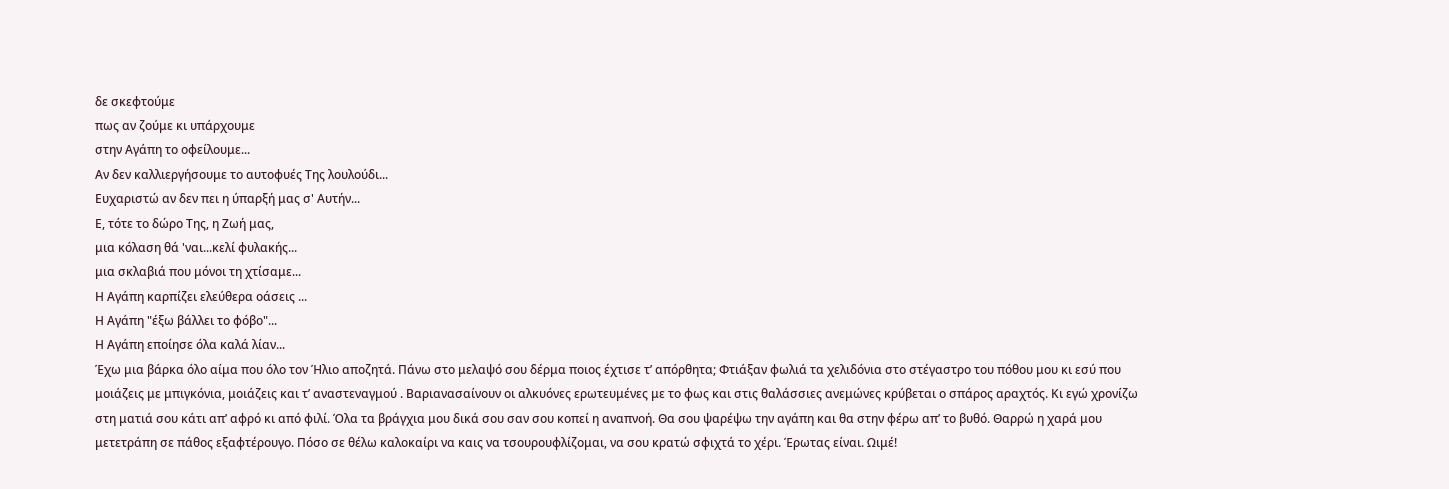δε σκεφτούμε
πως αν ζούμε κι υπάρχουμε
στην Αγάπη το οφείλουμε...
Αν δεν καλλιεργήσουμε το αυτοφυές Της λουλούδι...
Ευχαριστώ αν δεν πει η ύπαρξή μας σ' Αυτήν...
Ε, τότε το δώρο Της, η Ζωή μας,
μια κόλαση θά 'ναι...κελί φυλακής...
μια σκλαβιά που μόνοι τη χτίσαμε...
Η Αγάπη καρπίζει ελεύθερα οάσεις ...
Η Αγάπη "έξω βάλλει το φόβο"...
Η Αγάπη εποίησε όλα καλά λίαν...
Έχω μια βάρκα όλο αίμα που όλο τον Ήλιο αποζητά. Πάνω στο μελαψό σου δέρμα ποιος έχτισε τ’ απόρθητα; Φτιάξαν φωλιά τα χελιδόνια στο στέγαστρο του πόθου μου κι εσύ που μοιάζεις με μπιγκόνια, μοιάζεις και τ’ αναστεναγμού . Βαριανασαίνουν οι αλκυόνες ερωτευμένες με το φως και στις θαλάσσιες ανεμώνες κρύβεται ο σπάρος αραχτός. Κι εγώ χρονίζω στη ματιά σου κάτι απ’ αφρό κι από φιλί. Όλα τα βράγχια μου δικά σου σαν σου κοπεί η αναπνοή. Θα σου ψαρέψω την αγάπη και θα στην φέρω απ’ το βυθό. Θαρρώ η χαρά μου μετετράπη σε πάθος εξαφτέρουγο. Πόσο σε θέλω καλοκαίρι να καις να τσουρουφλίζομαι, να σου κρατώ σφιχτά το χέρι. Έρωτας είναι. Ωιμέ!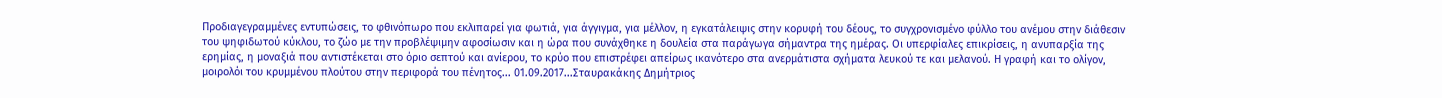Προδιαγεγραμμένες εντυπώσεις, το φθινόπωρο που εκλιπαρεί για φωτιά, για άγγιγμα, για μέλλον, η εγκατάλειψις στην κορυφή του δέους, το συγχρονισμένο φύλλο του ανέμου στην διάθεσιν του ψηφιδωτού κύκλου, το ζώο με την προβλέψιμην αφοσίωσιν και η ώρα που συνάχθηκε η δουλεία στα παράγωγα σήμαντρα της ημέρας. Οι υπερφίαλες επικρίσεις, η ανυπαρξία της ερημίας, η μοναξιά που αντιστέκεται στο όριο σεπτού και ανίερου, το κρύο που επιστρέφει απείρως ικανότερο στα ανερμάτιστα σχήματα λευκού τε και μελανού. Η γραφή και το ολίγον, μοιρολόι του κρυμμένου πλούτου στην περιφορά του πένητος... 01.09.2017...Σταυρακάκης Δημήτριος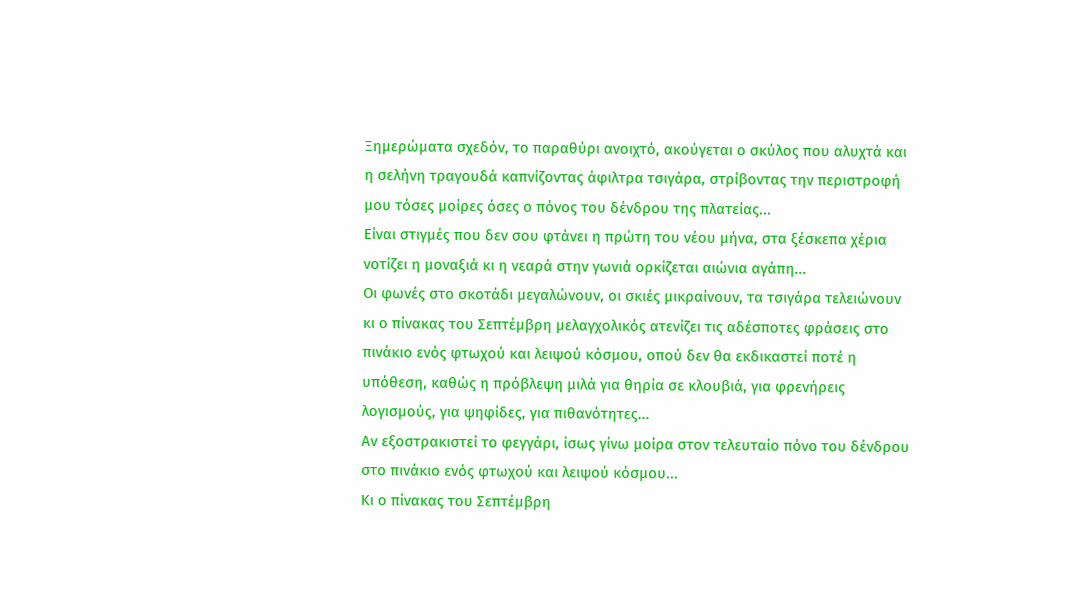Ξημερώματα σχεδόν, το παραθύρι ανοιχτό, ακούγεται ο σκύλος που αλυχτά και η σελήνη τραγουδά καπνίζοντας άφιλτρα τσιγάρα, στρίβοντας την περιστροφή μου τόσες μοίρες όσες ο πόνος του δένδρου της πλατείας...
Είναι στιγμές που δεν σου φτάνει η πρώτη του νέου μήνα, στα ξέσκεπα χέρια νοτίζει η μοναξιά κι η νεαρά στην γωνιά ορκίζεται αιώνια αγάπη...
Οι φωνές στο σκοτάδι μεγαλώνουν, οι σκιές μικραίνουν, τα τσιγάρα τελειώνουν κι ο πίνακας του Σεπτέμβρη μελαγχολικός ατενίζει τις αδέσποτες φράσεις στο πινάκιο ενός φτωχού και λειψού κόσμου, οπού δεν θα εκδικαστεί ποτέ η υπόθεση, καθώς η πρόβλεψη μιλά για θηρία σε κλουβιά, για φρενήρεις λογισμούς, για ψηφίδες, για πιθανότητες...
Αν εξοστρακιστεί το φεγγάρι, ίσως γίνω μοίρα στον τελευταίο πόνο του δένδρου στο πινάκιο ενός φτωχού και λειψού κόσμου...
Κι ο πίνακας του Σεπτέμβρη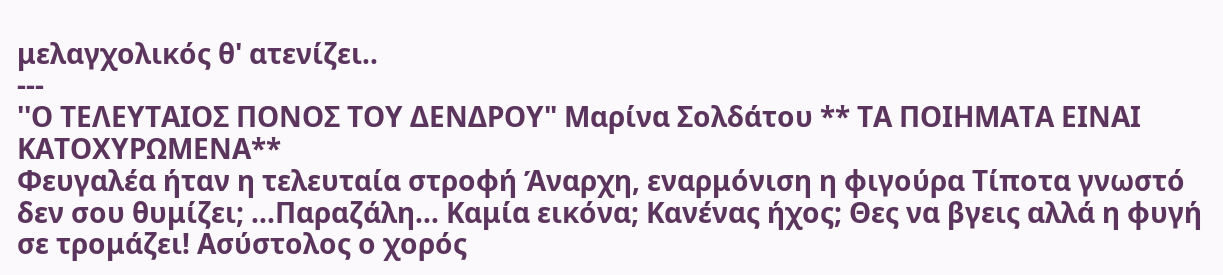μελαγχολικός θ' ατενίζει..
---
''Ο ΤΕΛΕΥΤΑΙΟΣ ΠΟΝΟΣ ΤΟΥ ΔΕΝΔΡΟΥ" Μαρίνα Σολδάτου ** ΤΑ ΠΟΙΗΜΑΤΑ ΕΙΝΑΙ ΚΑΤΟΧΥΡΩΜΕΝΑ**
Φευγαλέα ήταν η τελευταία στροφή Άναρχη, εναρμόνιση η φιγούρα Τίποτα γνωστό δεν σου θυμίζει; ...Παραζάλη... Καμία εικόνα; Κανένας ήχος; Θες να βγεις αλλά η φυγή σε τρομάζει! Ασύστολος ο χορός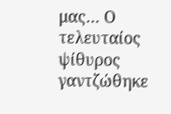μας… Ο τελευταίος ψίθυρος γαντζώθηκε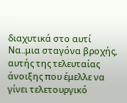διαχυτικά στο αυτί Να..μια σταγόνα βροχής, αυτής της τελευταίας άνοιξης που έμελλε να γίνει τελετουργικό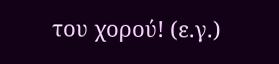του χορού! (ε.γ.)